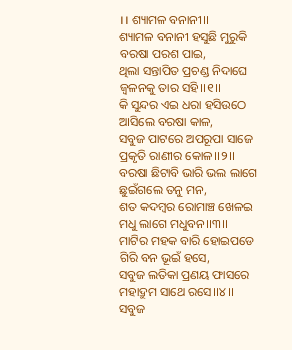।। ଶ୍ୟାମଳ ବନାନୀ।।
ଶ୍ୟାମଳ ବନାନୀ ହସୁଛି ମୁରୁକି
ବରଷା ପରଶ ପାଇ,
ଥିଲା ସନ୍ତାପିତ ପ୍ରଚଣ୍ଡ ନିଦାଘେ
ଜ୍ଵଳନକୁ ତାର ସହି।।୧।।
କି ସୁନ୍ଦର ଏଇ ଧରା ହସିଉଠେ
ଆସିଲେ ବରଷା କାଳ,
ସବୁଜ ପାଟରେ ଅପରୂପା ସାଜେ
ପ୍ରକୃତି ରାଣୀର କୋଳ।।୨।।
ବରଷା ଛିଟାବି ଭାରି ଭଲ ଲାଗେ
ଛୁଇଁଗଲେ ତନୁ ମନ,
ଶତ କଦମ୍ବର ରୋମାଞ୍ଚ ଖେଳଇ
ମଧୁ ଲାଗେ ମଧୁବନ।।୩।।
ମାଟିର ମହକ ବାରି ହୋଇପଡେ
ଗିରି ବନ ଭୂଇଁ ହସେ,
ସବୁଜ ଲତିକା ପ୍ରଣୟ ଫାସରେ
ମହାଦ୍ରୁମ ସାଥେ ରସେ।।୪।।
ସବୁଜ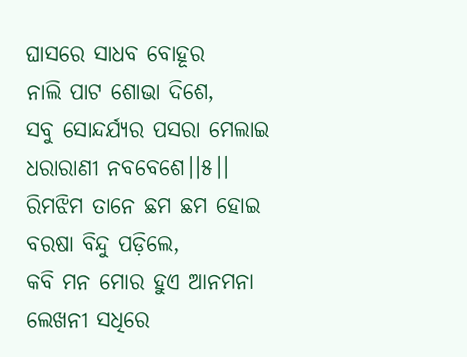ଘାସରେ ସାଧବ ବୋହୂର
ନାଲି ପାଟ ଶୋଭା ଦିଶେ,
ସବୁ ସୋନ୍ଦର୍ଯ୍ୟର ପସରା ମେଲାଇ
ଧରାରାଣୀ ନବବେଶେ।।୫।।
ରିମଝିମ ତାନେ ଛମ ଛମ ହୋଇ
ବରଷା ବିନ୍ଦୁ ପଡ଼ିଲେ,
କବି ମନ ମୋର ହୁଏ ଆନମନା
ଲେଖନୀ ସଧିରେ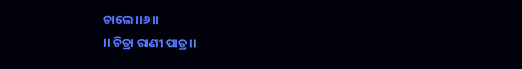ଚାଲେ।।୬।।
।। ଚିତ୍ରା ରାଣୀ ପାତ୍ର।।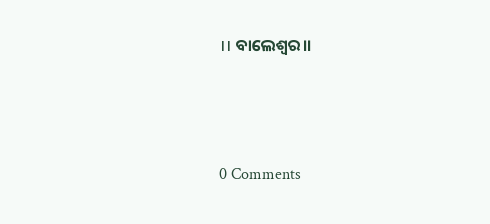।। ବାଲେଶ୍ଵର।।




0 Comments